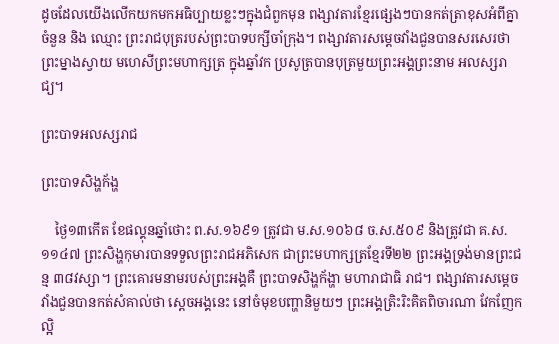ដូចដែលយើងលើកយកមកអធិប្បាយខ្លះៗក្នុងជំពួកមុន ពង្សាវតារខ្មែរផ្សេងៗបានកត់ត្រាខុសអំពីគ្នា ចំនួន និង ឈ្មោះ ព្រះរាជបុត្ររបស់ព្រះបាទបក្សីចាំក្រុង។ ពង្សាវតារសម្ដេចវាំងជួនបានសរសេរថា ព្រះម្នាងស្វាយ មហេសីព្រះមហាក្សត្រ ក្នុងឆ្នាំវក ប្រសូត្របានបុត្រមួយព្រះអង្គព្រះនាម អលស្សរាជ្យ។

ព្រះបាទអលស្សរាជ

ព្រះបាទសិង្ហក័ង្ហ

    ថ្ងៃ១៣កើត ខែផល្គុនឆ្នាំថោះ ព.ស.១៦៩១ ត្រូវជា ម.ស.១០៦៨ ច.ស.៥០៩ និងត្រូវជា គ.ស.១១៤៧ ព្រះសិង្ហកុមារបានទទួលព្រះរាជអភិសេក ជាព្រះមហាក្សត្រខ្មែរទី២២ ព្រះអង្គទ្រង់មានព្រះជន្ម ៣៨វស្សា។ ព្រះគោរមនាមរបស់ព្រះអង្គគឺ ព្រះបាទសិង្ហក័ង្ហា មហារាជាធិ រាជ។ ពង្សាវតារសម្ដេចវាំងជួនបានកត់សំគាល់ថា ស្ដេចអង្គនេះ នៅចំមុខបញ្ហានិមួយៗ ព្រះអង្គត្រិះរិះគិតពិចារណា វែកញែកល្អិ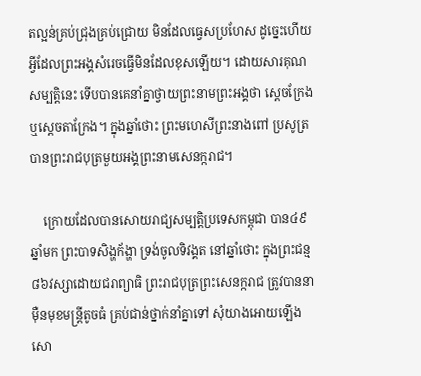តល្អន់គ្រប់ជ្រុងគ្រប់ជ្រោយ មិនដែលធ្វេសប្រហែស ដូច្នេះហើយ អ្វីដែលព្រះអង្គសំរេចធ្វើមិនដែលខុសឡើយ។ ដោយសារគុណសម្បត្ដិនេះ ទើបបានគេនាំគ្នាថ្វាយព្រះនាមព្រះអង្គថា ស្ដេចក្រែង ឬស្ដេចតាក្រែង។ ក្នុងឆ្នាំថោះ ព្រះមហេសីព្រះនាងពៅ ប្រសូត្របានព្រះរាជបុត្រមួយអង្គព្រះនាមសេនក្ករាជ។

    ក្រោយដែលបានសោយរាជ្យសម្បត្ដិប្រទេសកម្ពុជា បាន៤៩ឆ្នាំមក ព្រះបាទសិង្ហក័ង្ហា ទ្រង់ចូលទិវង្គត នៅឆ្នាំថោះ ក្នុងព្រះជន្ម ៨៦វស្សាដោយជរាព្យាធិ ព្រះរាជបុត្រព្រះសេនក្ករាជ ត្រូវបាននាម៉ឺនមុខមន្រ្ដីតូចធំ គ្រប់ជាន់ថ្នាក់នាំគ្នាទៅ សុំយាងអោយឡើងសោ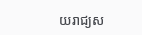យរាជ្យស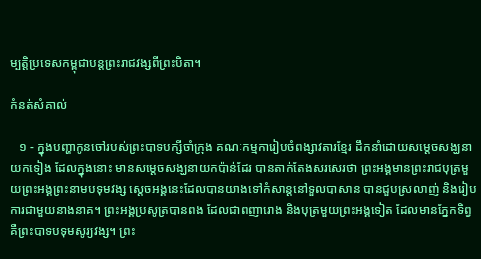ម្បត្ដិប្រទេសកម្ពុជាបន្ដព្រះរាជវង្សពីព្រះបិតា។

កំនត់សំគាល់

   ១ - ក្នុងបញ្ហាកូនចៅរបស់ព្រះបាទបក្សីចាំក្រុង គណៈកម្មការៀបចំពង្សាវតារខ្មែរ ដឹកនាំដោយសម្ដេចសង្ឃនាយកទៀង ដែលក្នុងនោះ មានសម្ដេចសង្ឃនាយកប៉ាន់ដែរ បានតាក់តែងសរសេរថា ព្រះអង្គមានព្រះរាជបុត្រមួយព្រះអង្គព្រះនាមបទុមវង្ស ស្ដេចអង្គនេះដែលបានយាងទៅកំសាន្ដនៅទួលបាសាន បានជួបស្រលាញ់ និងរៀបការជាមួយនាងនាគ។ ព្រះអង្គប្រសូត្របានពង ដែលជាពញារោង និងបុត្រមួយព្រះអង្គទៀត ដែលមានភ្នែកទិព្វ គឺព្រះបាទបទុមសូរ្យវង្ស។ ព្រះ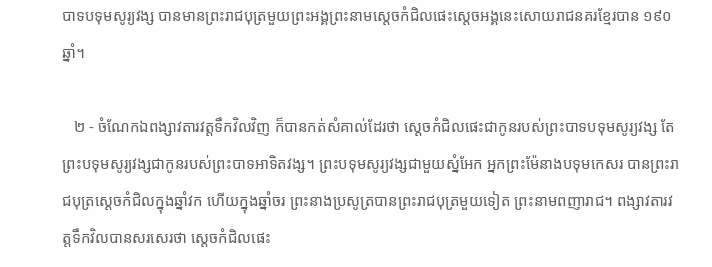បាទបទុមសូរ្យវង្ស បានមានព្រះរាជបុត្រមួយព្រះអង្គព្រះនាមស្ដេចកំជិលផេះស្ដេចអង្គនេះសោយរាជនគរខ្មែរបាន ១៩០ឆ្នាំ។

   ២ - ចំណែកឯពង្សាវតារវត្ដទឹកវិលវិញ ក៏បានកត់សំគាល់ដែរថា ស្ដេចកំជិលផេះជាកូនរបស់ព្រះបាទបទុមសូរ្យវង្ស តែព្រះបទុមសូរ្យវង្សជាកូនរបស់ព្រះបាទអាទិតវង្ស។ ព្រះបទុមសូរ្យវង្សជាមួយស្នំអែក អ្នកព្រះម៉ែនាងបទុមកេសរ បានព្រះរាជបុត្រស្ដេចកំជិលក្នុងឆ្នាំវក ហើយក្នុងឆ្នាំចរ ព្រះនាងប្រសូត្របានព្រះរាជបុត្រមួយទៀត ព្រះនាមពញារាជ។ ពង្សាវតារវត្ដទឹកវិលបានសរសេរថា ស្ដេចកំជិលផេះ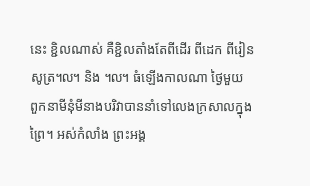នេះ ខ្ជិលណាស់ គឺខ្ជិលតាំងតែពីដើរ ពីដេក ពីរៀនសូត្រ៘ និង ៘ ធំឡើងកាលណា ថ្ងៃមួយ ពួកនាមីនុំមីនាងបរិវាបាននាំទៅលេងក្រសាលក្នុងព្រៃ។ អស់កំលាំង ព្រះអង្គ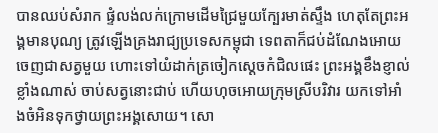បានឈប់សំរាក ផ្ទំលង់លក់ក្រោមដើមជ្រៃមួយក្បែរមាត់ស្ទឹង ហេតុតែព្រះអង្គមានបុណ្យ ត្រូវឡើងគ្រងរាជ្យប្រទេសកម្ពុជា ទេពតាក៏ជប់ដំណែងអោយចេញជាសត្វមួយ ហោះទៅយំដាក់ត្រចៀកស្ដេចកំជិលផេះ ព្រះអង្គខឹងខ្ញាល់ខ្លាំងណាស់ ចាប់សត្វនោះជាប់ ហើយហុចអោយក្រុមស្រីបរិវារ យកទៅអាំងចំអិនទុកថ្វាយព្រះអង្គសោយ។ សោ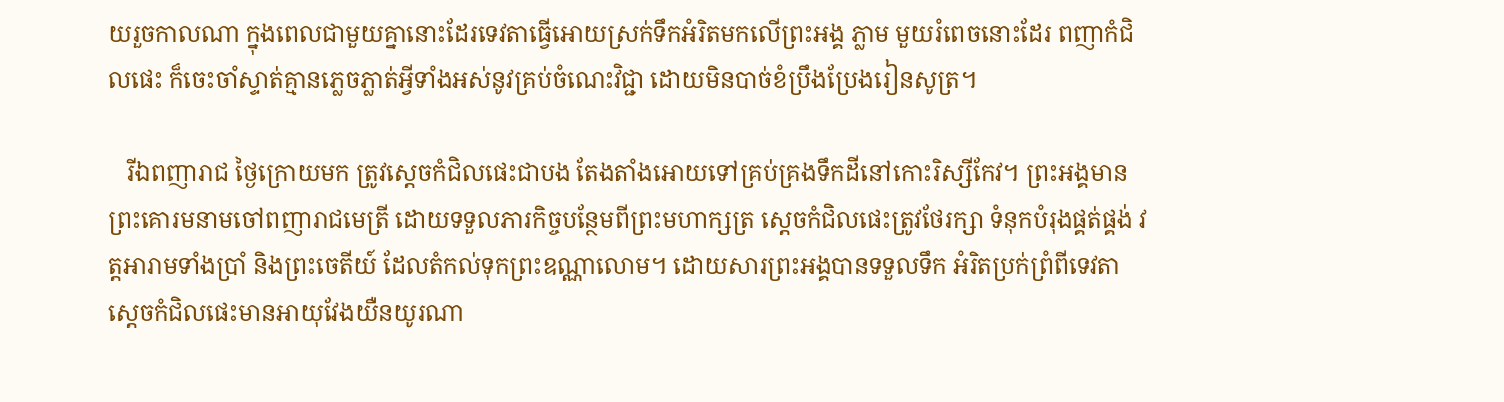យរួចកាលណា ក្នុងពេលជាមួយគ្នានោះដែរទេវតាធ្វើអោយស្រក់ទឹកអំរិតមកលើព្រះអង្គ ភ្លាម មួយរំពេចនោះដែរ ពញាកំជិលផេះ ក៏ចេះចាំស្ទាត់គ្មានភ្លេចភ្លាត់អ្វីទាំងអស់នូវគ្រប់ចំណេះវិជ្ជា ដោយមិនបាច់ខំប្រឹងប្រែងរៀនសូត្រ។

   រីឯពញារាជ ថ្ងៃក្រោយមក ត្រូវស្ដេចកំជិលផេះជាបង តែងតាំងអោយទៅគ្រប់គ្រងទឹកដីនៅកោះរិស្សីកែវ។ ព្រះអង្គមានព្រះគោរមនាមចៅពញារាជមេត្រី ដោយទទួលភារកិច្ចបន្ថែមពីព្រះមហាក្សត្រ ស្ដេចកំជិលផេះត្រូវថែរក្សា ទំនុកបំរុងផ្គត់ផ្គង់ វត្ដអារាមទាំងប្រាំ និងព្រះចេតីយ៍ ដែលតំកល់ទុកព្រះឧណ្ណាលោម។ ដោយសារព្រះអង្គបានទទួលទឹក អំរិតប្រក់ព្រំពីទេវតា ស្ដេចកំជិលផេះមានអាយុវែងយឺនយូរណា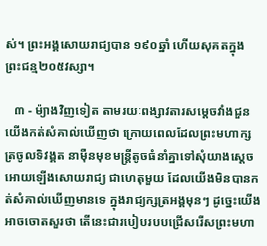ស់។ ព្រះអង្គសោយរាជ្យបាន ១៩០ឆ្នាំ ហើយសុគតក្នុង ព្រះជន្ម២០៥វស្សា។

   ៣ - ម៉្យាងវិញទៀត តាមរយៈពង្សាវតារសម្ដេចវាំងជួន យើងកត់សំគាល់ឃើញថា ក្រោយពេលដែលព្រះមហាក្សត្រចូលទិវង្គត នាម៉ឺនមុខមន្រ្ដីតូចធំនាំគ្នាទៅសុំយាងស្ដេចអោយឡើងសោយរាជ្យ ជាហេតុមួយ ដែលយើងមិនបានកត់សំគាល់ឃើញមានទេ ក្នុងរាជ្យក្សត្រអង្គមុនៗ ដូច្នេះយើងអាចចោតសួរថា តើនេះជារបៀបរបបជ្រើសរើសព្រះមហា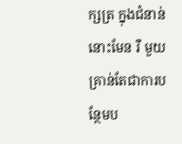ក្សត្រ ក្នុងជំនាន់នោះមែន រឺ មួយគ្រាន់តែជាការបន្ថែមប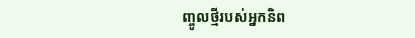ញ្ចូលថ្មីរបស់អ្នកនិព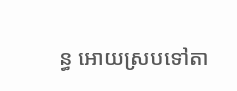ន្ធ អោយស្របទៅតា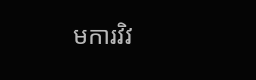មការវិវ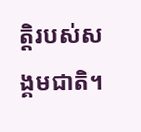ត្ដិរបស់សង្គមជាតិ។